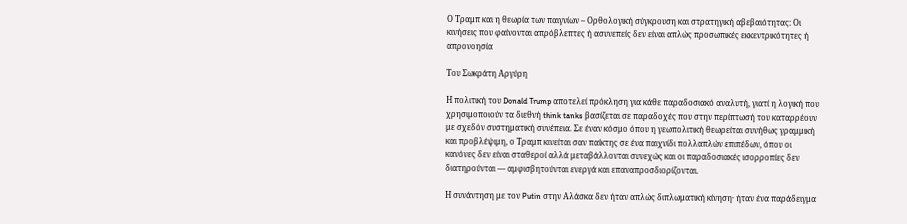Ο Τραμπ και η θεωρία των παιγνίων – Ορθολογική σύγκρουση και στρατηγική αβεβαιότητας: Oι κινήσεις που φαίνονται απρόβλεπτες ή ασυνεπείς δεν είναι απλώς προσωπικές εκκεντρικότητες ή απρονοησία

Tου Σωκράτη Αργύρη

Η πολιτική του Donald Trump αποτελεί πρόκληση για κάθε παραδοσιακό αναλυτή, γιατί η λογική που χρησιμοποιούν τα διεθνή think tanks βασίζεται σε παραδοχές που στην περίπτωσή του καταρρέουν με σχεδόν συστηματική συνέπεια. Σε έναν κόσμο όπου η γεωπολιτική θεωρείται συνήθως γραμμική και προβλέψιμη, ο Τραμπ κινείται σαν παίκτης σε ένα παιχνίδι πολλαπλών επιπέδων, όπου οι κανόνες δεν είναι σταθεροί αλλά μεταβάλλονται συνεχώς και οι παραδοσιακές ισορροπίες δεν διατηρούνται — αμφισβητούνται ενεργά και επαναπροσδιορίζονται.

Η συνάντηση με τον Putin στην Αλάσκα δεν ήταν απλώς διπλωματική κίνηση· ήταν ένα παράδειγμα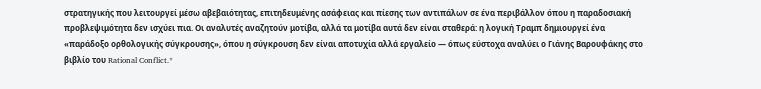στρατηγικής που λειτουργεί μέσω αβεβαιότητας, επιτηδευμένης ασάφειας και πίεσης των αντιπάλων σε ένα περιβάλλον όπου η παραδοσιακή προβλεψιμότητα δεν ισχύει πια. Οι αναλυτές αναζητούν μοτίβα, αλλά τα μοτίβα αυτά δεν είναι σταθερά: η λογική Τραμπ δημιουργεί ένα «παράδοξο ορθολογικής σύγκρουσης», όπου η σύγκρουση δεν είναι αποτυχία αλλά εργαλείο — όπως εύστοχα αναλύει ο Γιάνης Βαρουφάκης στο βιβλίο του Rational Conflict.*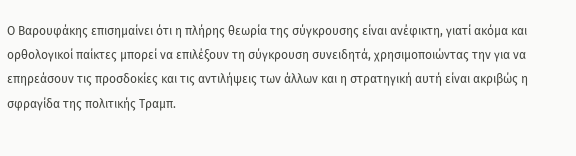Ο Βαρουφάκης επισημαίνει ότι η πλήρης θεωρία της σύγκρουσης είναι ανέφικτη, γιατί ακόμα και ορθολογικοί παίκτες μπορεί να επιλέξουν τη σύγκρουση συνειδητά, χρησιμοποιώντας την για να επηρεάσουν τις προσδοκίες και τις αντιλήψεις των άλλων και η στρατηγική αυτή είναι ακριβώς η σφραγίδα της πολιτικής Τραμπ.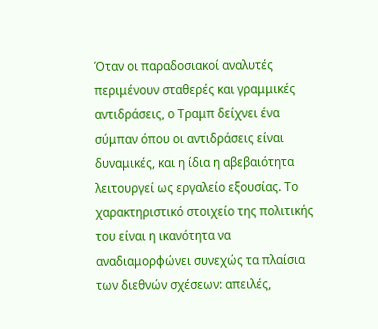Όταν οι παραδοσιακοί αναλυτές περιμένουν σταθερές και γραμμικές αντιδράσεις, ο Τραμπ δείχνει ένα σύμπαν όπου οι αντιδράσεις είναι δυναμικές, και η ίδια η αβεβαιότητα λειτουργεί ως εργαλείο εξουσίας. Το χαρακτηριστικό στοιχείο της πολιτικής του είναι η ικανότητα να αναδιαμορφώνει συνεχώς τα πλαίσια των διεθνών σχέσεων: απειλές,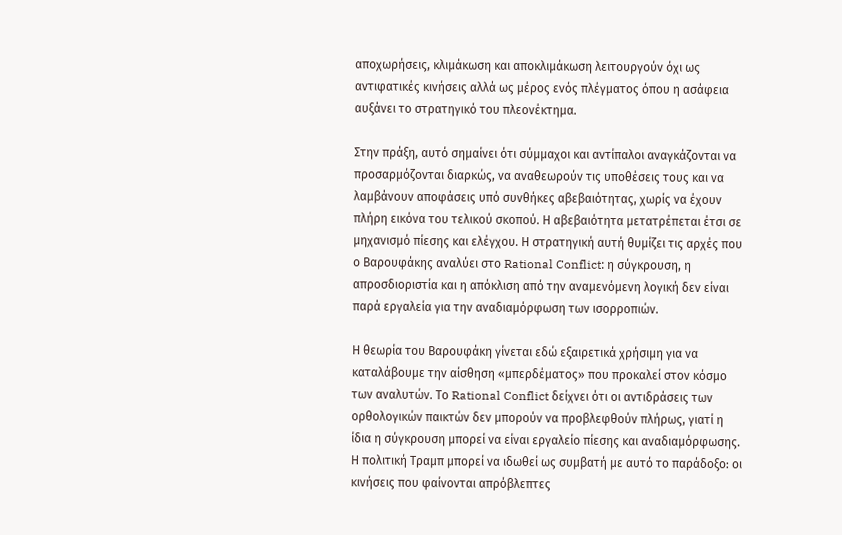αποχωρήσεις, κλιμάκωση και αποκλιμάκωση λειτουργούν όχι ως αντιφατικές κινήσεις αλλά ως μέρος ενός πλέγματος όπου η ασάφεια αυξάνει το στρατηγικό του πλεονέκτημα.

Στην πράξη, αυτό σημαίνει ότι σύμμαχοι και αντίπαλοι αναγκάζονται να προσαρμόζονται διαρκώς, να αναθεωρούν τις υποθέσεις τους και να λαμβάνουν αποφάσεις υπό συνθήκες αβεβαιότητας, χωρίς να έχουν πλήρη εικόνα του τελικού σκοπού. Η αβεβαιότητα μετατρέπεται έτσι σε μηχανισμό πίεσης και ελέγχου. Η στρατηγική αυτή θυμίζει τις αρχές που ο Βαρουφάκης αναλύει στο Rational Conflict: η σύγκρουση, η απροσδιοριστία και η απόκλιση από την αναμενόμενη λογική δεν είναι παρά εργαλεία για την αναδιαμόρφωση των ισορροπιών.

Η θεωρία του Βαρουφάκη γίνεται εδώ εξαιρετικά χρήσιμη για να καταλάβουμε την αίσθηση «μπερδέματος» που προκαλεί στον κόσμο των αναλυτών. Το Rational Conflict δείχνει ότι οι αντιδράσεις των ορθολογικών παικτών δεν μπορούν να προβλεφθούν πλήρως, γιατί η ίδια η σύγκρουση μπορεί να είναι εργαλείο πίεσης και αναδιαμόρφωσης. Η πολιτική Τραμπ μπορεί να ιδωθεί ως συμβατή με αυτό το παράδοξο: οι κινήσεις που φαίνονται απρόβλεπτες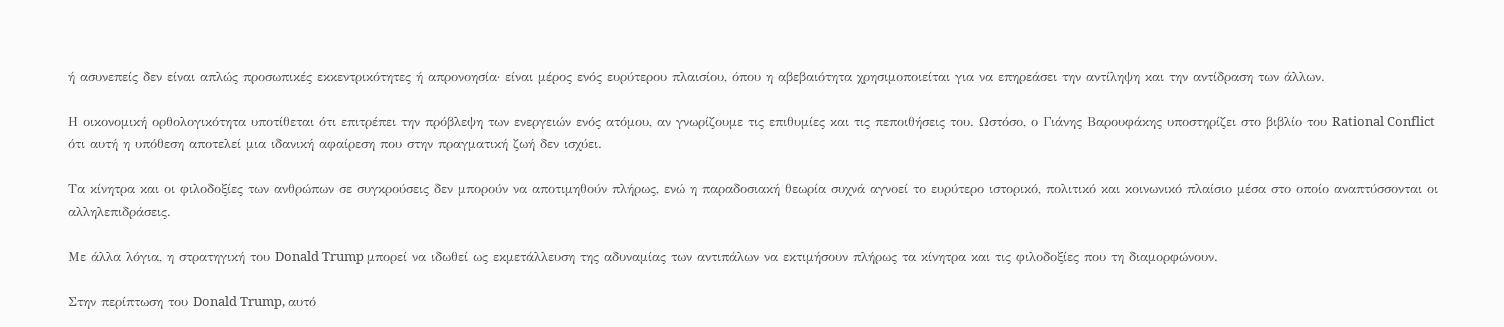ή ασυνεπείς δεν είναι απλώς προσωπικές εκκεντρικότητες ή απρονοησία· είναι μέρος ενός ευρύτερου πλαισίου, όπου η αβεβαιότητα χρησιμοποιείται για να επηρεάσει την αντίληψη και την αντίδραση των άλλων.

Η οικονομική ορθολογικότητα υποτίθεται ότι επιτρέπει την πρόβλεψη των ενεργειών ενός ατόμου, αν γνωρίζουμε τις επιθυμίες και τις πεποιθήσεις του. Ωστόσο, ο Γιάνης Βαρουφάκης υποστηρίζει στο βιβλίο του Rational Conflict ότι αυτή η υπόθεση αποτελεί μια ιδανική αφαίρεση που στην πραγματική ζωή δεν ισχύει.

Τα κίνητρα και οι φιλοδοξίες των ανθρώπων σε συγκρούσεις δεν μπορούν να αποτιμηθούν πλήρως, ενώ η παραδοσιακή θεωρία συχνά αγνοεί το ευρύτερο ιστορικό, πολιτικό και κοινωνικό πλαίσιο μέσα στο οποίο αναπτύσσονται οι αλληλεπιδράσεις.

Με άλλα λόγια, η στρατηγική του Donald Trump μπορεί να ιδωθεί ως εκμετάλλευση της αδυναμίας των αντιπάλων να εκτιμήσουν πλήρως τα κίνητρα και τις φιλοδοξίες που τη διαμορφώνουν.

Στην περίπτωση του Donald Trump, αυτό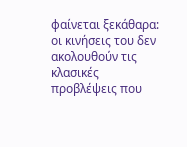φαίνεται ξεκάθαρα: οι κινήσεις του δεν ακολουθούν τις κλασικές προβλέψεις που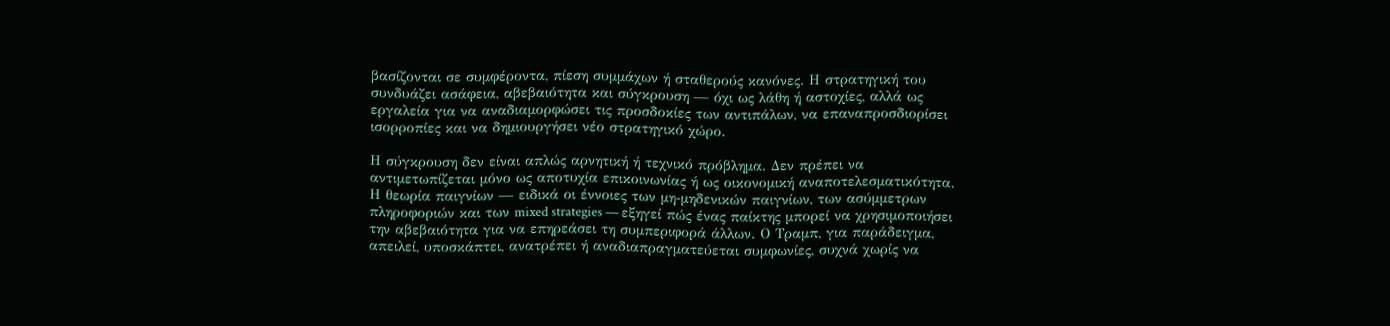βασίζονται σε συμφέροντα, πίεση συμμάχων ή σταθερούς κανόνες. Η στρατηγική του συνδυάζει ασάφεια, αβεβαιότητα και σύγκρουση — όχι ως λάθη ή αστοχίες, αλλά ως εργαλεία για να αναδιαμορφώσει τις προσδοκίες των αντιπάλων, να επαναπροσδιορίσει ισορροπίες και να δημιουργήσει νέο στρατηγικό χώρο.

Η σύγκρουση δεν είναι απλώς αρνητική ή τεχνικό πρόβλημα. Δεν πρέπει να αντιμετωπίζεται μόνο ως αποτυχία επικοινωνίας ή ως οικονομική αναποτελεσματικότητα. Η θεωρία παιγνίων — ειδικά οι έννοιες των μη-μηδενικών παιγνίων, των ασύμμετρων πληροφοριών και των mixed strategies — εξηγεί πώς ένας παίκτης μπορεί να χρησιμοποιήσει την αβεβαιότητα για να επηρεάσει τη συμπεριφορά άλλων. Ο Τραμπ, για παράδειγμα, απειλεί, υποσκάπτει, ανατρέπει ή αναδιαπραγματεύεται συμφωνίες, συχνά χωρίς να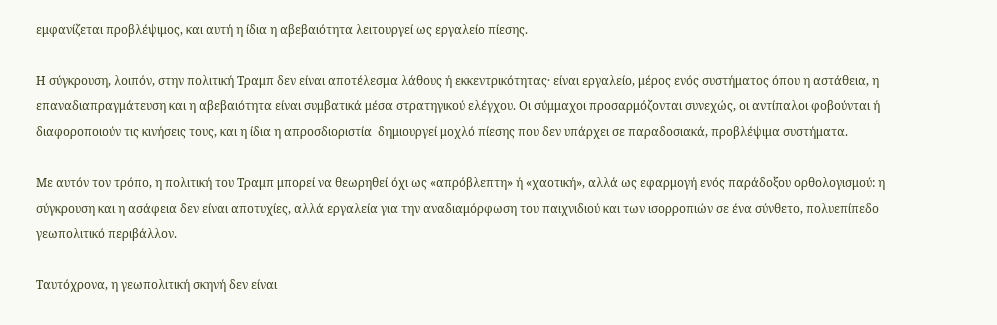εμφανίζεται προβλέψιμος, και αυτή η ίδια η αβεβαιότητα λειτουργεί ως εργαλείο πίεσης.

Η σύγκρουση, λοιπόν, στην πολιτική Τραμπ δεν είναι αποτέλεσμα λάθους ή εκκεντρικότητας· είναι εργαλείο, μέρος ενός συστήματος όπου η αστάθεια, η επαναδιαπραγμάτευση και η αβεβαιότητα είναι συμβατικά μέσα στρατηγικού ελέγχου. Οι σύμμαχοι προσαρμόζονται συνεχώς, οι αντίπαλοι φοβούνται ή διαφοροποιούν τις κινήσεις τους, και η ίδια η απροσδιοριστία  δημιουργεί μοχλό πίεσης που δεν υπάρχει σε παραδοσιακά, προβλέψιμα συστήματα.

Με αυτόν τον τρόπο, η πολιτική του Τραμπ μπορεί να θεωρηθεί όχι ως «απρόβλεπτη» ή «χαοτική», αλλά ως εφαρμογή ενός παράδοξου ορθολογισμού: η σύγκρουση και η ασάφεια δεν είναι αποτυχίες, αλλά εργαλεία για την αναδιαμόρφωση του παιχνιδιού και των ισορροπιών σε ένα σύνθετο, πολυεπίπεδο γεωπολιτικό περιβάλλον.

Ταυτόχρονα, η γεωπολιτική σκηνή δεν είναι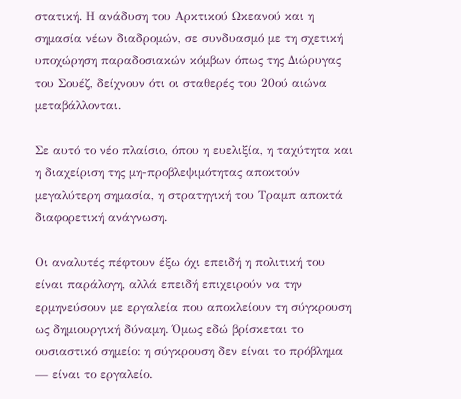στατική. Η ανάδυση του Αρκτικού Ωκεανού και η σημασία νέων διαδρομών, σε συνδυασμό με τη σχετική υποχώρηση παραδοσιακών κόμβων όπως της Διώρυγας του Σουέζ, δείχνουν ότι οι σταθερές του 20ού αιώνα μεταβάλλονται.

Σε αυτό το νέο πλαίσιο, όπου η ευελιξία, η ταχύτητα και η διαχείριση της μη-προβλεψιμότητας αποκτούν μεγαλύτερη σημασία, η στρατηγική του Τραμπ αποκτά διαφορετική ανάγνωση.

Οι αναλυτές πέφτουν έξω όχι επειδή η πολιτική του είναι παράλογη, αλλά επειδή επιχειρούν να την ερμηνεύσουν με εργαλεία που αποκλείουν τη σύγκρουση ως δημιουργική δύναμη. Όμως εδώ βρίσκεται το ουσιαστικό σημείο: η σύγκρουση δεν είναι το πρόβλημα — είναι το εργαλείο.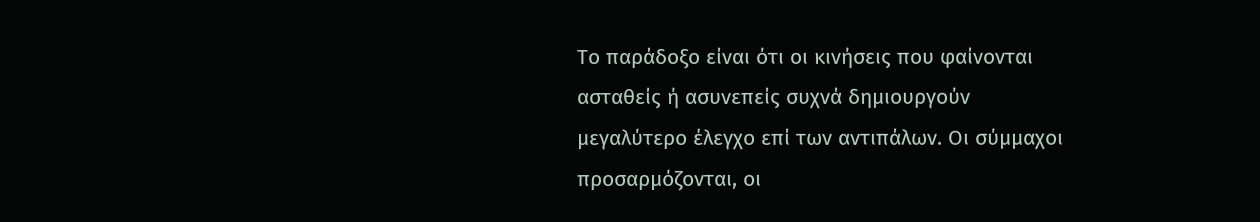Το παράδοξο είναι ότι οι κινήσεις που φαίνονται ασταθείς ή ασυνεπείς συχνά δημιουργούν μεγαλύτερο έλεγχο επί των αντιπάλων. Οι σύμμαχοι προσαρμόζονται, οι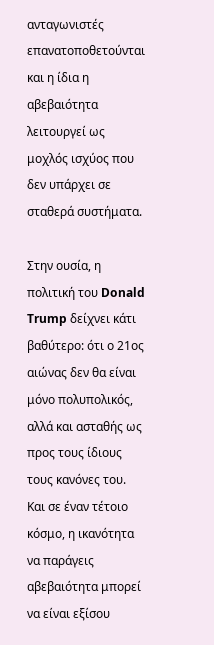ανταγωνιστές επανατοποθετούνται και η ίδια η αβεβαιότητα λειτουργεί ως μοχλός ισχύος που δεν υπάρχει σε σταθερά συστήματα.

Στην ουσία, η πολιτική του Donald Trump δείχνει κάτι βαθύτερο: ότι ο 21ος αιώνας δεν θα είναι μόνο πολυπολικός, αλλά και ασταθής ως προς τους ίδιους τους κανόνες του. Και σε έναν τέτοιο κόσμο, η ικανότητα να παράγεις αβεβαιότητα μπορεί να είναι εξίσου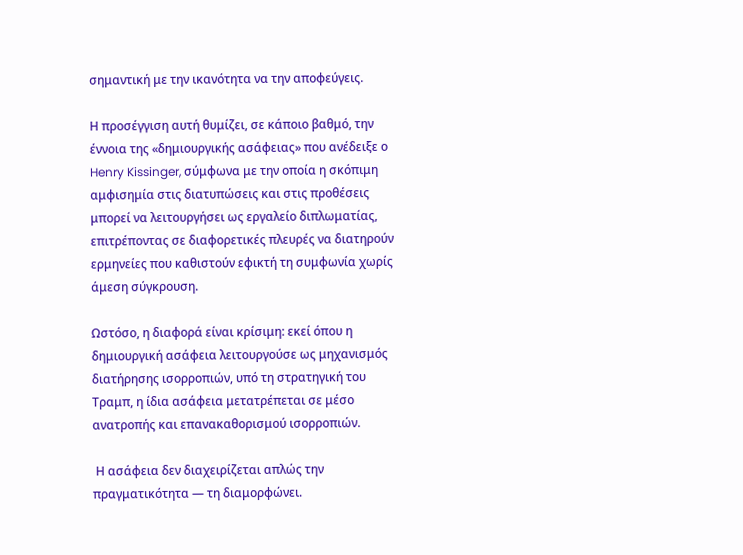σημαντική με την ικανότητα να την αποφεύγεις.

Η προσέγγιση αυτή θυμίζει, σε κάποιο βαθμό, την έννοια της «δημιουργικής ασάφειας» που ανέδειξε ο Henry Kissinger, σύμφωνα με την οποία η σκόπιμη αμφισημία στις διατυπώσεις και στις προθέσεις μπορεί να λειτουργήσει ως εργαλείο διπλωματίας, επιτρέποντας σε διαφορετικές πλευρές να διατηρούν ερμηνείες που καθιστούν εφικτή τη συμφωνία χωρίς άμεση σύγκρουση.

Ωστόσο, η διαφορά είναι κρίσιμη: εκεί όπου η δημιουργική ασάφεια λειτουργούσε ως μηχανισμός διατήρησης ισορροπιών, υπό τη στρατηγική του Τραμπ, η ίδια ασάφεια μετατρέπεται σε μέσο ανατροπής και επανακαθορισμού ισορροπιών.

 Η ασάφεια δεν διαχειρίζεται απλώς την πραγματικότητα — τη διαμορφώνει.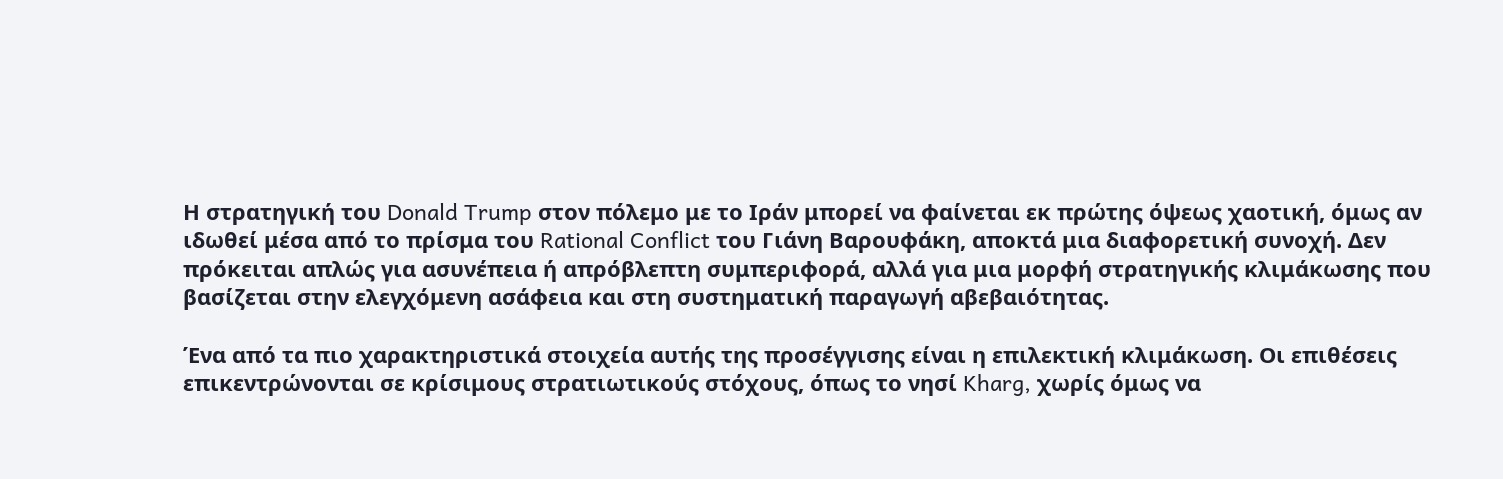Η στρατηγική του Donald Trump στον πόλεμο με το Ιράν μπορεί να φαίνεται εκ πρώτης όψεως χαοτική, όμως αν ιδωθεί μέσα από το πρίσμα του Rational Conflict του Γιάνη Βαρουφάκη, αποκτά μια διαφορετική συνοχή. Δεν πρόκειται απλώς για ασυνέπεια ή απρόβλεπτη συμπεριφορά, αλλά για μια μορφή στρατηγικής κλιμάκωσης που βασίζεται στην ελεγχόμενη ασάφεια και στη συστηματική παραγωγή αβεβαιότητας.

Ένα από τα πιο χαρακτηριστικά στοιχεία αυτής της προσέγγισης είναι η επιλεκτική κλιμάκωση. Οι επιθέσεις επικεντρώνονται σε κρίσιμους στρατιωτικούς στόχους, όπως το νησί Kharg, χωρίς όμως να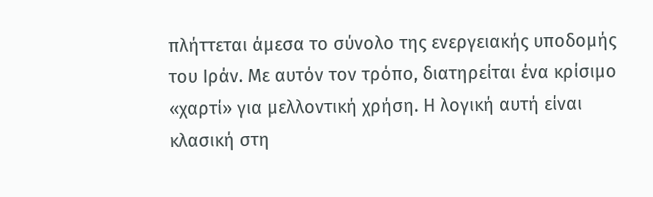πλήττεται άμεσα το σύνολο της ενεργειακής υποδομής του Ιράν. Με αυτόν τον τρόπο, διατηρείται ένα κρίσιμο «χαρτί» για μελλοντική χρήση. Η λογική αυτή είναι κλασική στη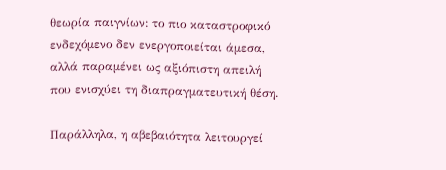θεωρία παιγνίων: το πιο καταστροφικό ενδεχόμενο δεν ενεργοποιείται άμεσα, αλλά παραμένει ως αξιόπιστη απειλή που ενισχύει τη διαπραγματευτική θέση.

Παράλληλα, η αβεβαιότητα λειτουργεί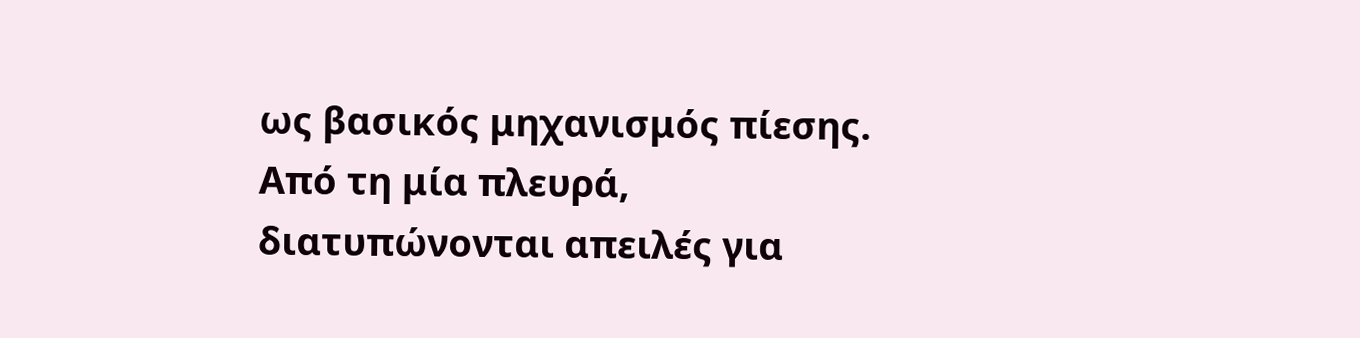ως βασικός μηχανισμός πίεσης. Από τη μία πλευρά, διατυπώνονται απειλές για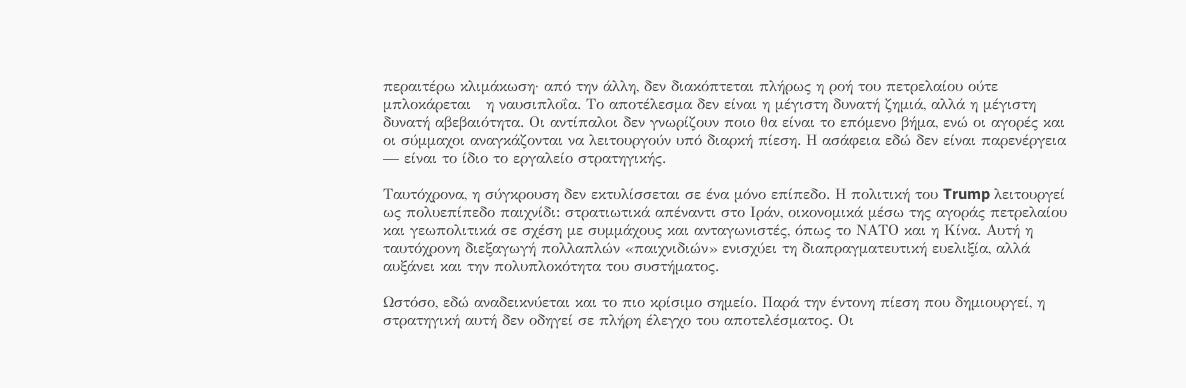περαιτέρω κλιμάκωση· από την άλλη, δεν διακόπτεται πλήρως η ροή του πετρελαίου ούτε μπλοκάρεται   η ναυσιπλοΐα. Το αποτέλεσμα δεν είναι η μέγιστη δυνατή ζημιά, αλλά η μέγιστη δυνατή αβεβαιότητα. Οι αντίπαλοι δεν γνωρίζουν ποιο θα είναι το επόμενο βήμα, ενώ οι αγορές και οι σύμμαχοι αναγκάζονται να λειτουργούν υπό διαρκή πίεση. Η ασάφεια εδώ δεν είναι παρενέργεια — είναι το ίδιο το εργαλείο στρατηγικής.

Ταυτόχρονα, η σύγκρουση δεν εκτυλίσσεται σε ένα μόνο επίπεδο. Η πολιτική του Trump λειτουργεί ως πολυεπίπεδο παιχνίδι: στρατιωτικά απέναντι στο Ιράν, οικονομικά μέσω της αγοράς πετρελαίου και γεωπολιτικά σε σχέση με συμμάχους και ανταγωνιστές, όπως το ΝΑΤΟ και η Κίνα. Αυτή η ταυτόχρονη διεξαγωγή πολλαπλών «παιχνιδιών» ενισχύει τη διαπραγματευτική ευελιξία, αλλά αυξάνει και την πολυπλοκότητα του συστήματος.

Ωστόσο, εδώ αναδεικνύεται και το πιο κρίσιμο σημείο. Παρά την έντονη πίεση που δημιουργεί, η στρατηγική αυτή δεν οδηγεί σε πλήρη έλεγχο του αποτελέσματος. Οι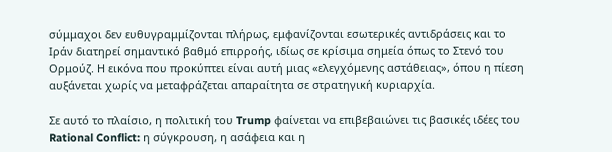σύμμαχοι δεν ευθυγραμμίζονται πλήρως, εμφανίζονται εσωτερικές αντιδράσεις και το Ιράν διατηρεί σημαντικό βαθμό επιρροής, ιδίως σε κρίσιμα σημεία όπως το Στενό του Ορμούζ. Η εικόνα που προκύπτει είναι αυτή μιας «ελεγχόμενης αστάθειας», όπου η πίεση αυξάνεται χωρίς να μεταφράζεται απαραίτητα σε στρατηγική κυριαρχία.

Σε αυτό το πλαίσιο, η πολιτική του Trump φαίνεται να επιβεβαιώνει τις βασικές ιδέες του Rational Conflict: η σύγκρουση, η ασάφεια και η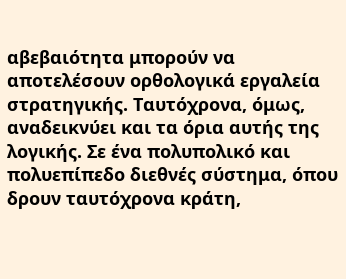αβεβαιότητα μπορούν να αποτελέσουν ορθολογικά εργαλεία στρατηγικής. Ταυτόχρονα, όμως, αναδεικνύει και τα όρια αυτής της λογικής. Σε ένα πολυπολικό και πολυεπίπεδο διεθνές σύστημα, όπου δρουν ταυτόχρονα κράτη,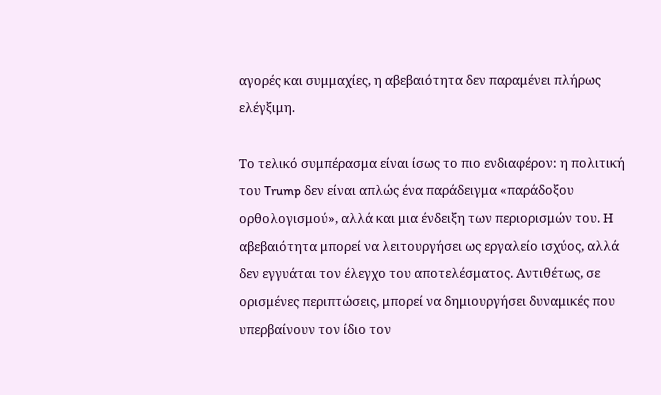αγορές και συμμαχίες, η αβεβαιότητα δεν παραμένει πλήρως ελέγξιμη.

Το τελικό συμπέρασμα είναι ίσως το πιο ενδιαφέρον: η πολιτική του Trump δεν είναι απλώς ένα παράδειγμα «παράδοξου ορθολογισμού», αλλά και μια ένδειξη των περιορισμών του. Η αβεβαιότητα μπορεί να λειτουργήσει ως εργαλείο ισχύος, αλλά δεν εγγυάται τον έλεγχο του αποτελέσματος. Αντιθέτως, σε ορισμένες περιπτώσεις, μπορεί να δημιουργήσει δυναμικές που υπερβαίνουν τον ίδιο τον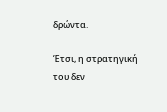δρώντα.

Έτσι, η στρατηγική του δεν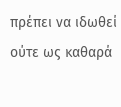πρέπει να ιδωθεί ούτε ως καθαρά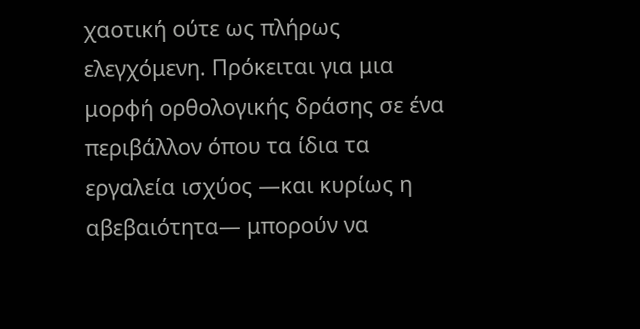χαοτική ούτε ως πλήρως ελεγχόμενη. Πρόκειται για μια μορφή ορθολογικής δράσης σε ένα περιβάλλον όπου τα ίδια τα εργαλεία ισχύος —και κυρίως η αβεβαιότητα— μπορούν να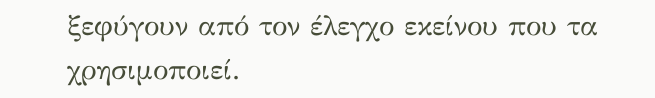ξεφύγουν από τον έλεγχο εκείνου που τα χρησιμοποιεί.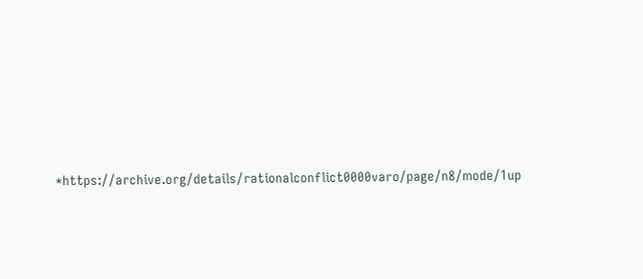*https://archive.org/details/rationalconflict0000varo/page/n8/mode/1up